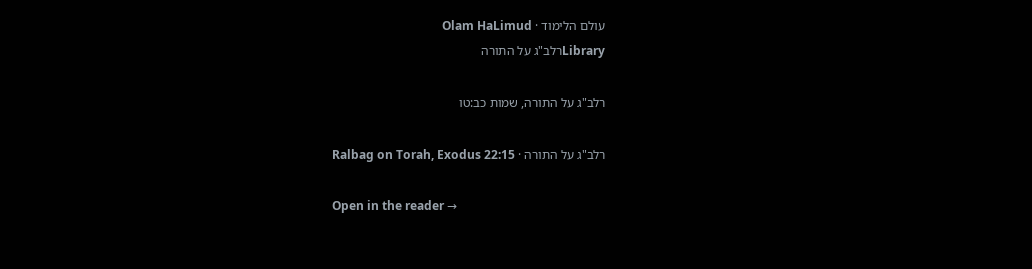עולם הלימוד · Olam HaLimud
Libraryרלב"ג על התורה

רלב"ג על התורה, שמות כב:טו

רלב"ג על התורה · Ralbag on Torah, Exodus 22:15

Open in the reader →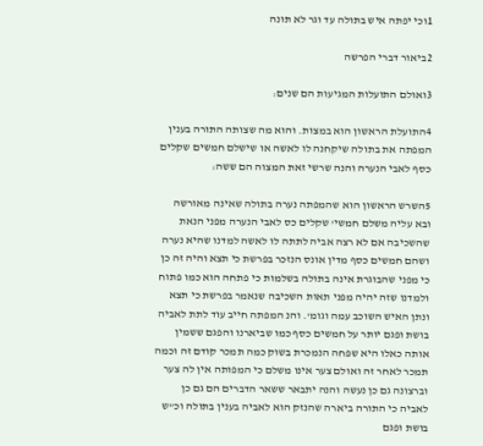1וכי יפתה איש בתולה עד וגר לא תונה

2ביאור דברי הפרשה

3ואולם התועלות המגיעות הם שנים:

4התועלת הראשון הוא במצות. והוא מה שצותה התורה בענין המפתה את בתולה שיקחנה לו לאשה או שישלם חמשים שקלים כסף לאבי הנערה והנה שרשי זאת המצוה הם ששה:

5השרש הראשון הוא שהמפתה נערה בתולה שאינה מאורשה ובא עליה משלם חמשי' שקלים כס לאבי הנערה מפני הנאת שהשכיבה אם לא רצה אביה לתתה לו לאשה למדנו שהיא נערה ושהם חמשים כסף מדין אונס הנזכר בפרשת כי תצא והיה זה כן כי מפני שהבוגרת אינה בתולה בשלמות כי פתחה הוא כמו פתוח ולמדנו שזה יהיה מפני תאות השכיבה שנאמר בפרשת כי תצא ונתן האיש השוכב עמה וגומ'. והנ המפתה חייב עוד לתת לאביה בושת ופגם יותר על חמשים כסף כמו שביארנו והפגם ששמין אותה כאלו היא שפחה הנמכרת בשוק כמה תמכר קודם זה וכמה תמכר לאחר זה ואולם צער אינו משלם כי המפותה אין לה צער וברצונה גם כן נעשה והנה יתבאר ששאר הדברים הם גם כן לאביה כי התורה ביארה שהנזק הוא לאביה בענין בתולה וכ"ש בושת ופגם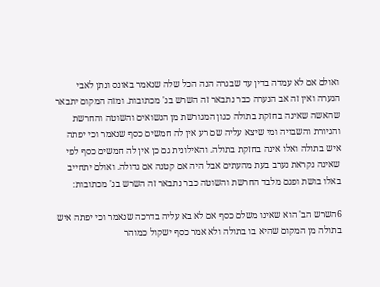ואולם אם לא עמדה בדין עד שבגרה הנה הכל שלה שנאמר באונס ונתן לאבי הנערה ואין זה אב הנערה כבר נתבאר זה השרש בג' מכתובות. ומזה המקום יתבאר שהאשה שאינה בחזקת בתולה כגון המגורשת מן הנשואים והשוטה והחרשת והגיורת והשבויה ומי שיצא עליה שם רע אין לה חמשים כסף שנאמר וכי יפתה איש בתולה ואלו אינה בחזקת בתולה. והאילונית גם כן אין לה חמשים כסף לפי שאינה נקראת נערב בעת מהעתים אבל היה אם קטנה אם גדולה. ואולם יתחייב באלו בושת ופגם מלבד החרשת והשוטה כבר נתבאר זה השרש בג' מכתובות:

6השרש הב' הוא שאינו משלם כסף אם לא בא עליה בדרכה שנאמר וכי יפתה איש בתולה מן המקום שהיא בו בתולה ולא אמר כסף ישקול כמוהר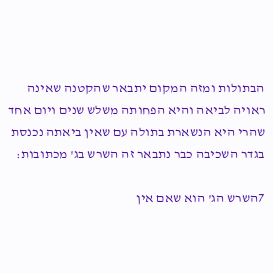הבתולות ומזה המקום יתבאר שהקטנה שאינה ראויה לביאה והיא הפחותה משלש שנים ויום אחד שהרי היא הנשארת בתולה עם שאין ביאתה נכנסת בגדר השכיבה כבר נתבאר זה השרש בג' מכתובות:

7השרש הג' הוא שאם אין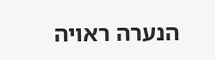הנערה ראויה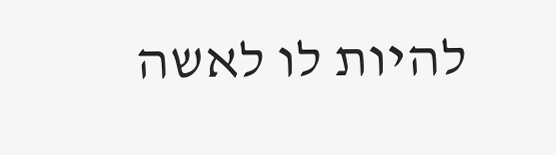להיות לו לאשה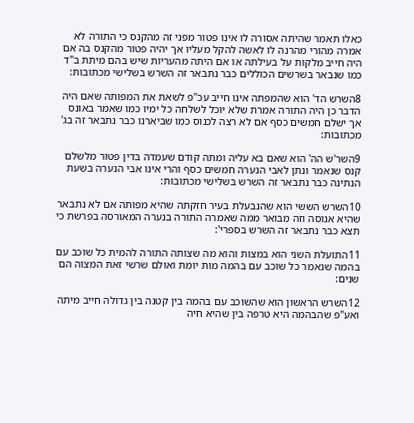כאלו תאמר שהיתה אסורה לו אינו פטור מפני זה מהקנס כי התורה לא אמרה מהורי מהרנה לו לאשה להקל מעליו אך יהיה פטור מהקנס בה אם היה חייב מלקות על בעילתה או אם היתה מהעריות שיש בהם מיתת ב"ד כמו שנבאר בשרשים הכוללים כבר נתבאר זה השרש בשלישי מכתובות:

8השרש הד' הוא שהמפתה אינו חייב עכ"פ לשאת את המפותה שאם היה הדבר כן היה התורה אמרת שלא יוכל לשלחה כל ימיו כמו שאמר באונס אך ישלם חמשים כסף אם לא רצה לכנוס כמו שביארנו כבר נתבאר זה בג' מכתובות:

9השר'ש הה' הוא שאם בא עליה ומתה קודם שעמדה בדין פטור מלשלם קנס שנאמר ונתן לאבי הנערה חמשים כסף והרי אינו אבי הנערה בשעת הנתינה כבר נתבאר זה השרש בשלישי מכתובות:

10השרש הששי הוא שהנבעלת בעיר חזקתה שהיא מפותה אם לא נתבאר שהיא אנוסה וזה מבואר ממה שאמרה התורה בנערה המאורסה בפרשת כי תצא כבר נתבאר זה השרש בספרי':

11התועלת השני הוא במצות והוא מה שצותה התורה להמית כל שוכב עם בהמה שנאמר כל שוכב עם בהמה מות יומת ואולם שרשי זאת המצוה הם שנים:

12השרש הראשון הוא שהשוכב עם בהמה בין קטנה בין גדולה חייב מיתה ואע"פ שהבהמה היא טרפה בין שהיא חיה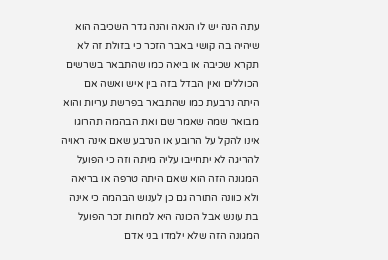עתה הנה יש לו הנאה והנה גדר השכיבה הוא שיהיה בה קושי באבר הזכר כי בזולת זה לא תקרא שכיבה או ביאה כמו שהתבאר בשרשים הכוללים ואין הבדל בזה בין איש ואשה אם היתה נרבעת כמו שהתבאר בפרשת עריות והוא מבואר שמה שאמר שם ואת הבהמה תהרוגו אינו להקל על הרובע או הנרבע שאם אינה ראויה להריגה לא יתחייבו עליה מיתה וזה כי הפועל המגונה הזה הוא שאם היתה טרפה או בריאה ולא כוונה התורה גם כן לענוש הבהמה כי אינה בת עונש אבל הכונה היא למחות זכר הפועל המגונה הזה שלא ילמדו בני אדם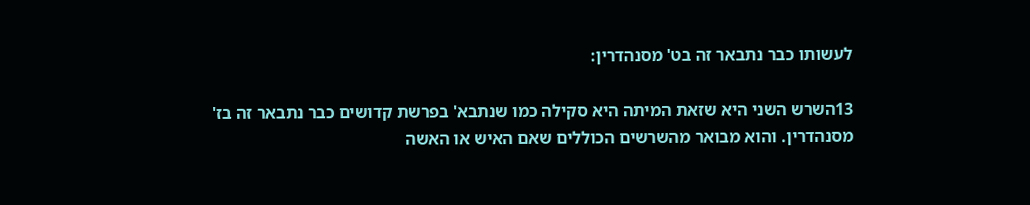לעשותו כבר נתבאר זה בט' מסנהדרין:

13השרש השני היא שזאת המיתה היא סקילה כמו שנתבא' בפרשת קדושים כבר נתבאר זה בז' מסנהדרין. והוא מבואר מהשרשים הכוללים שאם האיש או האשה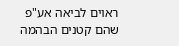ראוים לביאה אע"פ שהם קטנים הבהמה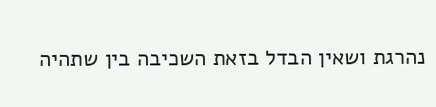נהרגת ושאין הבדל בזאת השכיבה בין שתהיה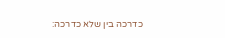כדרכה בין שלא כדרכה: